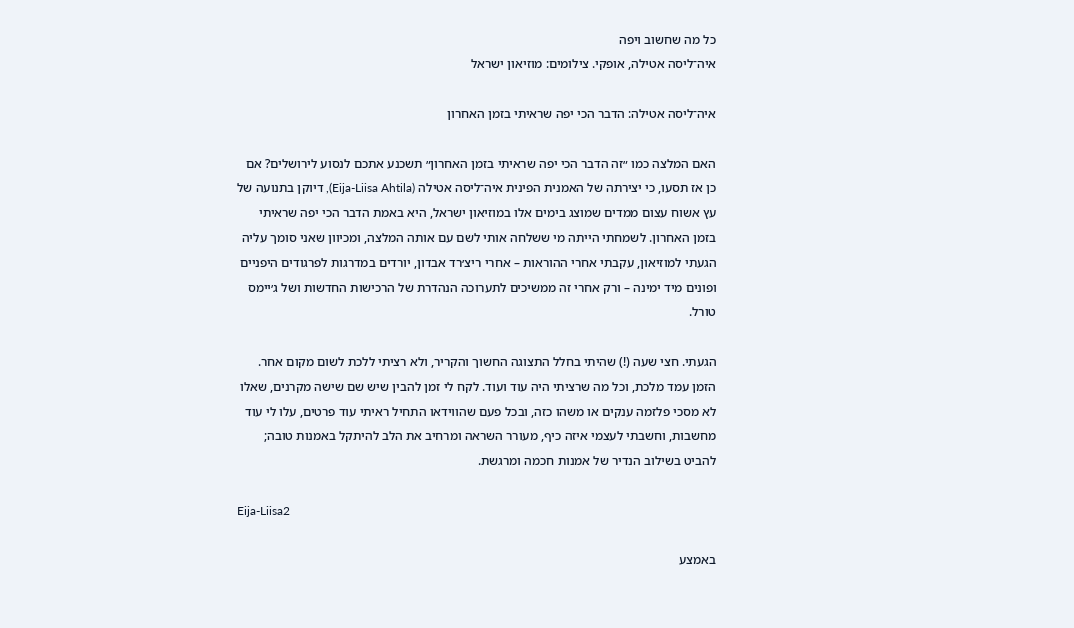כל מה שחשוב ויפה
איה־ליסה אטילה, אופקי. צילומים: מוזיאון ישראל

איה־ליסה אטילה: הדבר הכי יפה שראיתי בזמן האחרון

האם המלצה כמו ״זה הדבר הכי יפה שראיתי בזמן האחרון״ תשכנע אתכם לנסוע לירושלים? אם כן אז תסעו, כי יצירתה של האמנית הפינית איה־ליסה אטילה (Eija-Liisa Ahtila), דיוקן בתנועה של עץ אשוח עצום ממדים שמוצג בימים אלו במוזיאון ישראל, היא באמת הדבר הכי יפה שראיתי בזמן האחרון. לשמחתי הייתה מי ששלחה אותי לשם עם אותה המלצה, ומכיוון שאני סומך עליה הגעתי למוזיאון, עקבתי אחרי ההוראות – אחרי ריצ׳רד אבדון, יורדים במדרגות לפרגודים היפניים ופונים מיד ימינה – ורק אחרי זה ממשיכים לתערוכה הנהדרת של הרכישות החדשות ושל ג׳יימס טורל.

הגעתי. חצי שעה (!) שהיתי בחלל התצוגה החשוך והקריר, ולא רציתי ללכת לשום מקום אחר. הזמן עמד מלכת, וכל מה שרציתי היה עוד ועוד. לקח לי זמן להבין שיש שם שישה מקרנים, שאלו לא מסכי פלזמה ענקים או משהו כזה, ובכל פעם שהווידאו התחיל ראיתי עוד פרטים, עלו לי עוד מחשבות, וחשבתי לעצמי איזה כיף, מעורר השראה ומרחיב את הלב להיתקל באמנות טובה; להביט בשילוב הנדיר של אמנות חכמה ומרגשת.

Eija-Liisa2

באמצע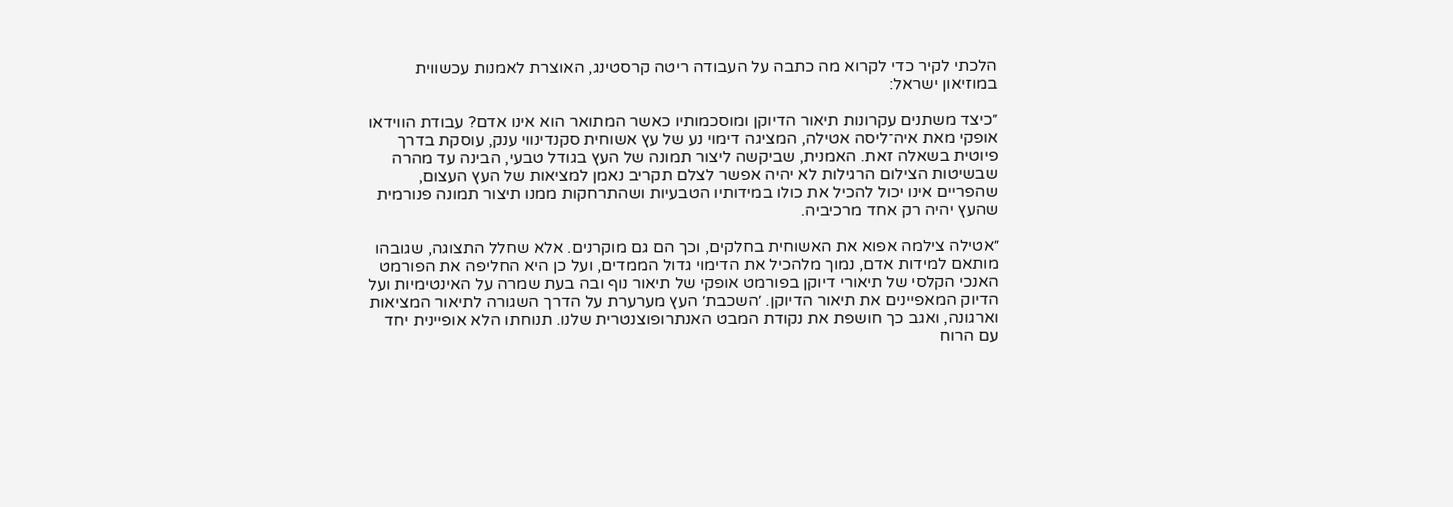הלכתי לקיר כדי לקרוא מה כתבה על העבודה ריטה קרסטינג, האוצרת לאמנות עכשווית במוזיאון ישראל:

״כיצד משתנים עקרונות תיאור הדיוקן ומוסכמותיו כאשר המתואר הוא אינו אדם? עבודת הווידאו אופקי מאת איה־ליסה אטילה, המציגה דימוי נע של עץ אשוחית סקנדינווי ענק, עוסקת בדרך פיוטית בשאלה זאת. האמנית, שביקשה ליצור תמונה של העץ בגודל טבעי, הבינה עד מהרה שבשיטות הצילום הרגילות לא יהיה אפשר לצלם תקריב נאמן למציאות של העץ העצום, שהפריים אינו יכול להכיל את כולו במידותיו הטבעיות ושהתרחקות ממנו תיצור תמונה פנורמית שהעץ יהיה רק אחד מרכיביה.

״אטילה צילמה אפוא את האשוחית בחלקים, וכך הם גם מוקרנים. אלא שחלל התצוגה, שגובהו מותאם למידות אדם, נמוך מלהכיל את הדימוי גדול הממדים, ועל כן היא החליפה את הפורמט האנכי הקלסי של תיאורי דיוקן בפורמט אופקי של תיאור נוף ובה בעת שמרה על האינטימיות ועל הדיוק המאפיינים את תיאור הדיוקן. ׳השכבת׳ העץ מערערת על הדרך השגורה לתיאור המציאות וארגונה, ואגב כך חושפת את נקודת המבט האנתרופוצנטרית שלנו. תנוחתו הלא אופיינית יחד עם הרוח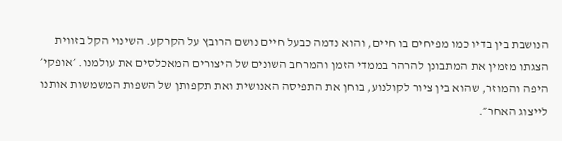הנושבת בין בדיו כמו מפיחים בו חיים, והוא נדמה כבעל חיים נושם הרובץ על הקרקע. השינוי הקל בזווית הצגתו מזמין את המתבונן להרהר בממדי הזמן והמרחב השונים של היצורים המאכלסים את עולמנו. ׳אופקי׳ היפה והמוזר, שהוא בין ציור לקולנוע, בוחן את התפיסה האנושית ואת תקפותן של השפות המשמשות אותנו לייצוג האחר״.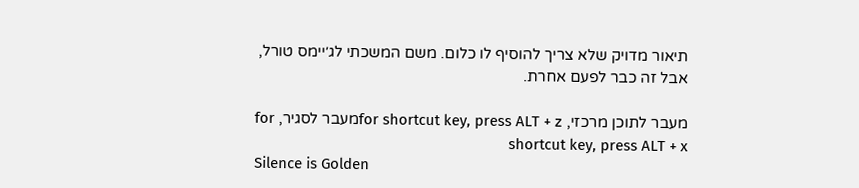תיאור מדויק שלא צריך להוסיף לו כלום. משם המשכתי לג׳יימס טורל, אבל זה כבר לפעם אחרת.

מעבר לתוכן מרכזי, for shortcut key, press ALT + zמעבר לסגיר, for shortcut key, press ALT + x
Silence is Golden